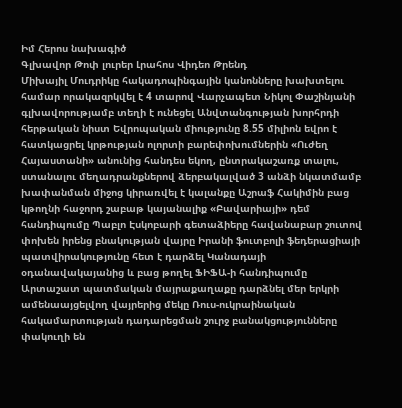Իմ Հերոս նախագիծ
Գլխավոր Թոփ լուրեր Լրահոս Վիդեո Թրենդ
Միխայիլ Մուդրիկը հակադոպինգային կանոնները խախտելու համար որակազրկվել է 4 տարով Վարչապետ Նիկոլ Փաշինյանի գլխավորությամբ տեղի է ունեցել Անվտանգության խորհրդի հերթական նիստ Եվրոպական միությունը 8.55 միլիոն եվրո է հատկացրել կրթության ոլորտի բարեփոխումներին «Ուժեղ Հայաստանի» անունից հանդես եկող, ընտրակաշառք տալու, ստանալու մեղադրանքներով ձերբակալված 3 անձի նկատմամբ խափանման միջոց կիրառվել է կալանքը Աշրաֆ Հակիմին բաց կթողնի հաջորդ շաբաթ կայանալիք «Բավարիայի» դեմ հանդիպումը Պաբլո Էսկոբարի գետաձիերը հավանաբար շուտով փոխեն իրենց բնակության վայրը Իրանի ֆուտբոլի ֆեդերացիայի պատվիրակությունը հետ է դարձել Կանադայի օդանավակայանից և բաց թողել ՖԻՖԱ-ի հանդիպումը Արտաշատ պատմական մայրաքաղաքը դարձնել մեր երկրի ամենաայցելվող վայրերից մեկը Ռուս-ուկրաինական հակամարտության դադարեցման շուրջ բանակցությունները փակուղի են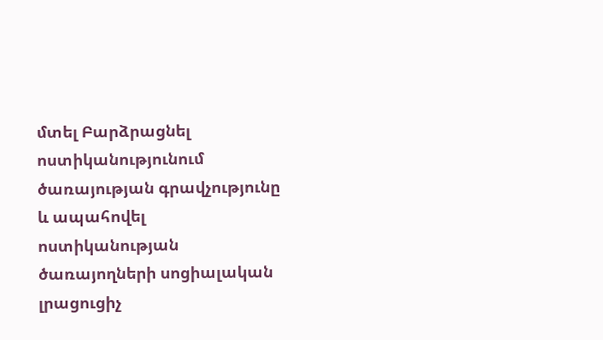մտել Բարձրացնել ոստիկանությունում ծառայության գրավչությունը և ապահովել ոստիկանության ծառայողների սոցիալական լրացուցիչ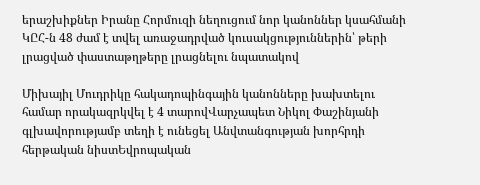երաշխիքներ Իրանը Հորմուզի նեղուցում նոր կանոններ կսահմանի ԿԸՀ-ն 48 ժամ է տվել առաջադրված կուսակցություններին՝ թերի լրացված փաստաթղթերը լրացնելու նպատակով

Միխայիլ Մուդրիկը հակադոպինգային կանոնները խախտելու համար որակազրկվել է 4 տարովՎարչապետ Նիկոլ Փաշինյանի գլխավորությամբ տեղի է ունեցել Անվտանգության խորհրդի հերթական նիստԵվրոպական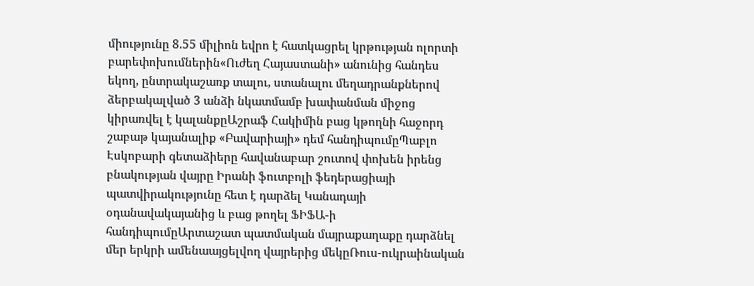միությունը 8.55 միլիոն եվրո է հատկացրել կրթության ոլորտի բարեփոխումներին«Ուժեղ Հայաստանի» անունից հանդես եկող, ընտրակաշառք տալու, ստանալու մեղադրանքներով ձերբակալված 3 անձի նկատմամբ խափանման միջոց կիրառվել է կալանքըԱշրաֆ Հակիմին բաց կթողնի հաջորդ շաբաթ կայանալիք «Բավարիայի» դեմ հանդիպումըՊաբլո Էսկոբարի գետաձիերը հավանաբար շուտով փոխեն իրենց բնակության վայրը Իրանի ֆուտբոլի ֆեդերացիայի պատվիրակությունը հետ է դարձել Կանադայի օդանավակայանից և բաց թողել ՖԻՖԱ-ի հանդիպումըԱրտաշատ պատմական մայրաքաղաքը դարձնել մեր երկրի ամենաայցելվող վայրերից մեկըՌուս-ուկրաինական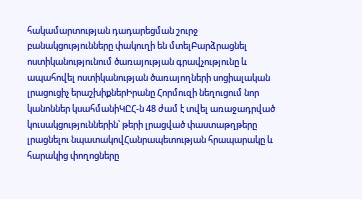հակամարտության դադարեցման շուրջ բանակցությունները փակուղի են մտելԲարձրացնել ոստիկանությունում ծառայության գրավչությունը և ապահովել ոստիկանության ծառայողների սոցիալական լրացուցիչ երաշխիքներԻրանը Հորմուզի նեղուցում նոր կանոններ կսահմանիԿԸՀ-ն 48 ժամ է տվել առաջադրված կուսակցություններին՝ թերի լրացված փաստաթղթերը լրացնելու նպատակովՀանրապետության հրապարակը և հարակից փողոցները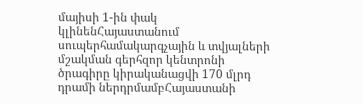մայիսի 1-ին փակ կլինենՀայաստանում սուպերհամակարգչային և տվյալների մշակման գերհզոր կենտրոնի ծրագիրը կիրականացվի 170 մլրդ դրամի ներդրմամբՀայաստանի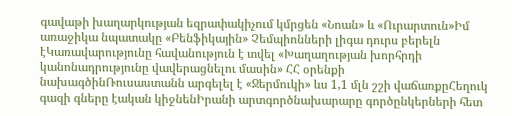գավաթի խաղարկության եզրափակիչում կմրցեն «Նոան» և «Ուրարտուն»Իմ առաջիկա նպատակը «Բենֆիկային» Չեմպիոնների լիգա դուրս բերելն էԿառավարությունը հավանություն է տվել «Խաղաղության խորհրդի կանոնադրությունը վավերացնելու մասին» ՀՀ օրենքի նախագծինՌուսաստանն արգելել է «Ջերմուկի» ևս 1,1 մլն շշի վաճառքըՀեղուկ գազի գները էական կիջնենԻրանի արտգործնախարարը գործընկերների հետ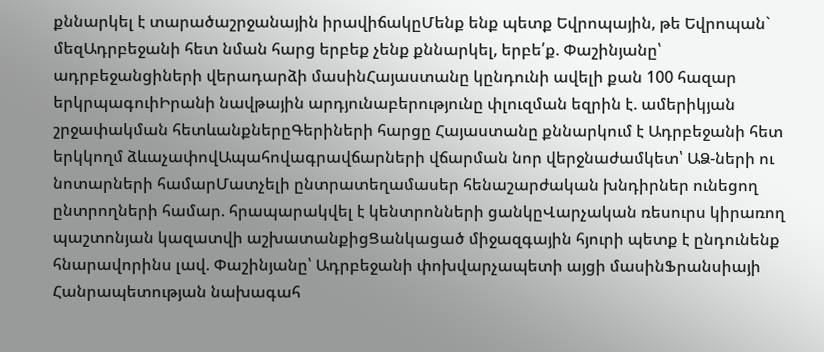քննարկել է տարածաշրջանային իրավիճակըՄենք ենք պետք Եվրոպային, թե Եվրոպան` մեզԱդրբեջանի հետ նման հարց երբեք չենք քննարկել, երբե՛ք. Փաշինյանը՝ ադրբեջանցիների վերադարձի մասինՀայաստանը կընդունի ավելի քան 100 հազար երկրպագուիԻրանի նավթային արդյունաբերությունը փլուզման եզրին է. ամերիկյան շրջափակման հետևանքներըԳերիների հարցը Հայաստանը քննարկում է Ադրբեջանի հետ երկկողմ ձևաչափովԱպահովագրավճարների վճարման նոր վերջնաժամկետ՝ ԱՁ-ների ու նոտարների համարՄատչելի ընտրատեղամասեր հենաշարժական խնդիրներ ունեցող ընտրողների համար. հրապարակվել է կենտրոնների ցանկըՎարչական ռեսուրս կիրառող պաշտոնյան կազատվի աշխատանքիցՑանկացած միջազգային հյուրի պետք է ընդունենք հնարավորինս լավ. Փաշինյանը՝ Ադրբեջանի փոխվարչապետի այցի մասինՖրանսիայի Հանրապետության նախագահ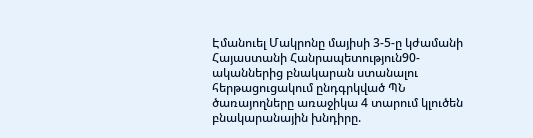Էմանուել Մակրոնը մայիսի 3-5-ը կժամանի Հայաստանի Հանրապետություն90-ականներից բնակարան ստանալու հերթացուցակում ընդգրկված ՊՆ ծառայողները առաջիկա 4 տարում կլուծեն բնակարանային խնդիրը.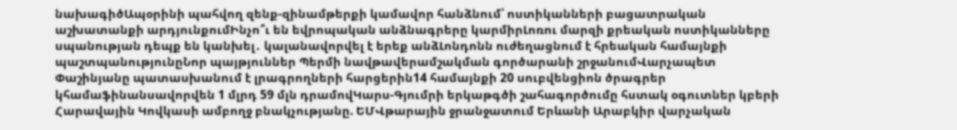նախագիծԱպօրինի պահվող զենք-զինամթերքի կամավոր հանձնում՝ ոստիկանների բացատրական աշխատանքի արդյունքումԻնչո՞ւ են եվրոպական անձնագրերը կարմիրԼոռու մարզի քրեական ոստիկանները սպանության դեպք են կանխել․ կալանավորվել է երեք անձԼոնդոնն ուժեղացնում է հրեական համայնքի պաշտպանությունըՆոր պայթյուններ Պերմի նավթավերամշակման գործարանի շրջանումՎարչապետ Փաշինյանը պատասխանում է լրագրողների հարցերին14 համայնքի 20 սուբվենցիոն ծրագրեր կհամաֆինանսավորվեն 1 մլրդ 59 մլն դրամովԿարս-Գյումրի երկաթգծի շահագործումը հստակ օգուտներ կբերի Հարավային Կովկասի ամբողջ բնակչությանը. ԵՄՎթարային ջրանջատում Երևանի Արաբկիր վարչական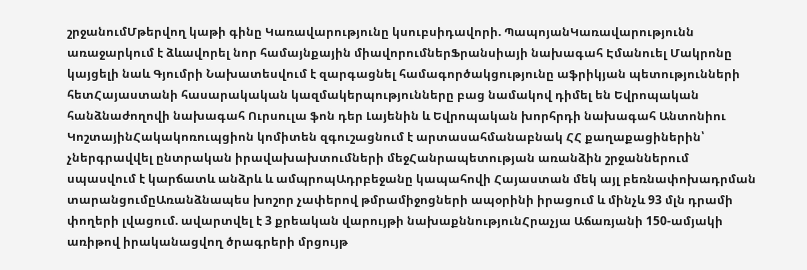շրջանումՄթերվող կաթի գինը Կառավարությունը կսուբսիդավորի. ՊապոյանԿառավարությունն առաջարկում է ձևավորել նոր համայնքային միավորումներՖրանսիայի նախագահ Էմանուել Մակրոնը կայցելի նաև Գյումրի Նախատեսվում է զարգացնել համագործակցությունը աֆրիկյան պետությունների հետՀայաստանի հասարակական կազմակերպությունները բաց նամակով դիմել են Եվրոպական հանձնաժողովի նախագահ Ուրսուլա ֆոն դեր Լայենին և Եվրոպական խորհրդի նախագահ Անտոնիու ԿոշտայինՀակակոռուպցիոն կոմիտեն զգուշացնում է արտասահմանաբնակ ՀՀ քաղաքացիներին՝ չներգրավվել ընտրական իրավախախտումների մեջՀանրապետության առանձին շրջաններում սպասվում է կարճատև անձրև և ամպրոպԱդրբեջանը կապահովի Հայաստան մեկ այլ բեռնափոխադրման տարանցումըԱռանձնապես խոշոր չափերով թմրամիջոցների ապօրինի իրացում և մինչև 93 մլն դրամի փողերի լվացում. ավարտվել է 3 քրեական վարույթի նախաքննությունՀրաչյա Աճառյանի 150-ամյակի առիթով իրականացվող ծրագրերի մրցույթ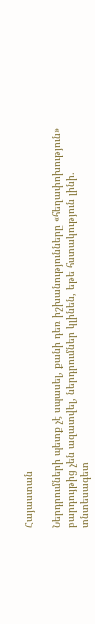Հայաստան

Ներդրումների պետք չէ սպասել, քանի դեռ իշխանությունները «հեղափոխություն» բարդույթից չեն ազատվել, ներդրումներ կլինեն, եթե հստակություն լինի. տնտեսագետ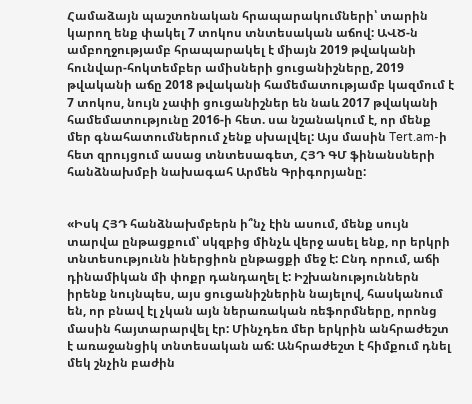Համաձայն պաշտոնական հրապարակումների՝ տարին կարող ենք փակել 7 տոկոս տնտեսական աճով: ԱՎԾ-ն ամբողջությամբ հրապարակել է միայն 2019 թվականի հունվար-հոկտեմբեր ամիսների ցուցանիշները, 2019 թվականի աճը 2018 թվականի համեմատությամբ կազմում է 7 տոկոս, նույն չափի ցուցանիշներ են նաև 2017 թվականի համեմատությունը 2016-ի հետ. սա նշանակում է, որ մենք մեր գնահատումներում չենք սխալվել: Այս մասին Tert.am-ի հետ զրույցում ասաց տնտեսագետ, ՀՅԴ ԳՄ ֆինանսների հանձնախմբի նախագահ Արմեն Գրիգորյանը:


«Իսկ ՀՅԴ հանձնախմբերն ի՞նչ էին ասում, մենք սույն տարվա ընթացքում՝ սկզբից մինչև վերջ ասել ենք, որ երկրի տնտեսությունն իներցիոն ընթացքի մեջ է: Ընդ որում, աճի դինամիկան մի փոքր դանդաղել է: Իշխանություններն իրենք նույնպես, այս ցուցանիշներին նայելով, հասկանում են, որ բնավ էլ չկան այն ներառական ռեֆորմները, որոնց մասին հայտարարվել էր: Մինչդեռ մեր երկրին անհրաժեշտ է առաջանցիկ տնտեսական աճ: Անհրաժեշտ է հիմքում դնել մեկ շնչին բաժին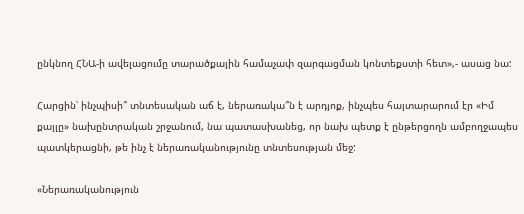ընկնող ՀՆԱ-ի ավելացումը տարածքային համաչափ զարգացման կոնտեքստի հետ»,- ասաց նա:

Հարցին՝ ինչպիսի՞ տնտեսական աճ է, ներառակա՞ն է արդյոք, ինչպես հայտարարում էր «Իմ քայլը» նախընտրական շրջանում, նա պատասխանեց, որ նախ պետք է ընթերցողն ամբողջապես պատկերացնի, թե ինչ է ներառականությունը տնտեսության մեջ:

«Ներառականություն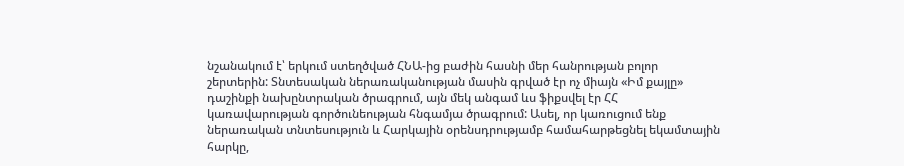նշանակում է՝ երկում ստեղծված ՀՆԱ-ից բաժին հասնի մեր հանրության բոլոր շերտերին: Տնտեսական ներառականության մասին գրված էր ոչ միայն «Իմ քայլը» դաշինքի նախընտրական ծրագրում, այն մեկ անգամ ևս ֆիքսվել էր ՀՀ կառավարության գործունեության հնգամյա ծրագրում: Ասել, որ կառուցում ենք ներառական տնտեսություն և Հարկային օրենսդրությամբ համահարթեցնել եկամտային հարկը,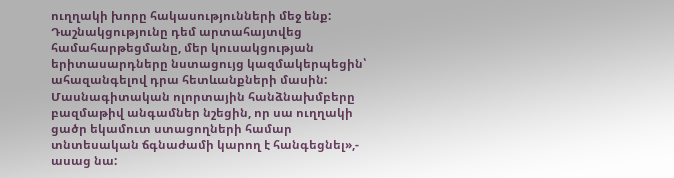ուղղակի խորը հակասությունների մեջ ենք: Դաշնակցությունը դեմ արտահայտվեց համահարթեցմանը, մեր կուսակցության երիտասարդները նստացույց կազմակերպեցին՝ ահազանգելով դրա հետևանքների մասին: Մասնագիտական ոլորտային հանձնախմբերը բազմաթիվ անգամներ նշեցին, որ սա ուղղակի ցածր եկամուտ ստացողների համար տնտեսական ճգնաժամի կարող է հանգեցնել»,- ասաց նա: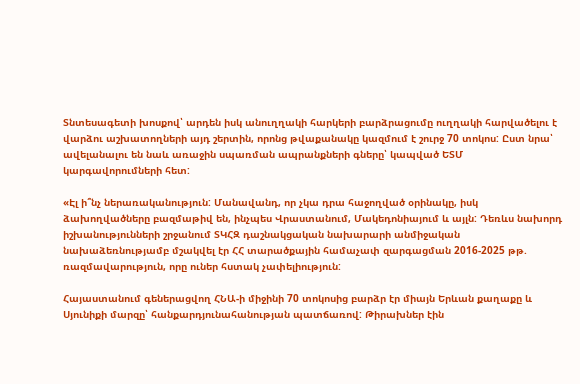Տնտեսագետի խոսքով՝ արդեն իսկ անուղղակի հարկերի բարձրացումը ուղղակի հարվածելու է վարձու աշխատողների այդ շերտին, որոնց թվաքանակը կազմում է շուրջ 70 տոկոս: Ըստ նրա՝ ավելանալու են նաև առաջին սպառման ապրանքների գները՝ կապված ԵՏՄ կարգավորումների հետ:

«Էլ ի՞նչ ներառականություն: Մանավանդ, որ չկա դրա հաջողված օրինակը, իսկ ձախողվածները բազմաթիվ են, ինչպես Վրաստանում, Մակեդոնիայում և այլն: Դեռևս նախորդ իշխանությունների շրջանում ՏԿՀԶ դաշնակցական նախարարի անմիջական նախաձեռնությամբ մշակվել էր ՀՀ տարածքային համաչափ զարգացման 2016-2025 թթ. ռազմավարություն, որը ուներ հստակ չափելիություն:

Հայաստանում գեներացվող ՀՆԱ-ի միջինի 70 տոկոսից բարձր էր միայն Երևան քաղաքը և Սյունիքի մարզը՝ հանքարդյունահանության պատճառով: Թիրախներ էին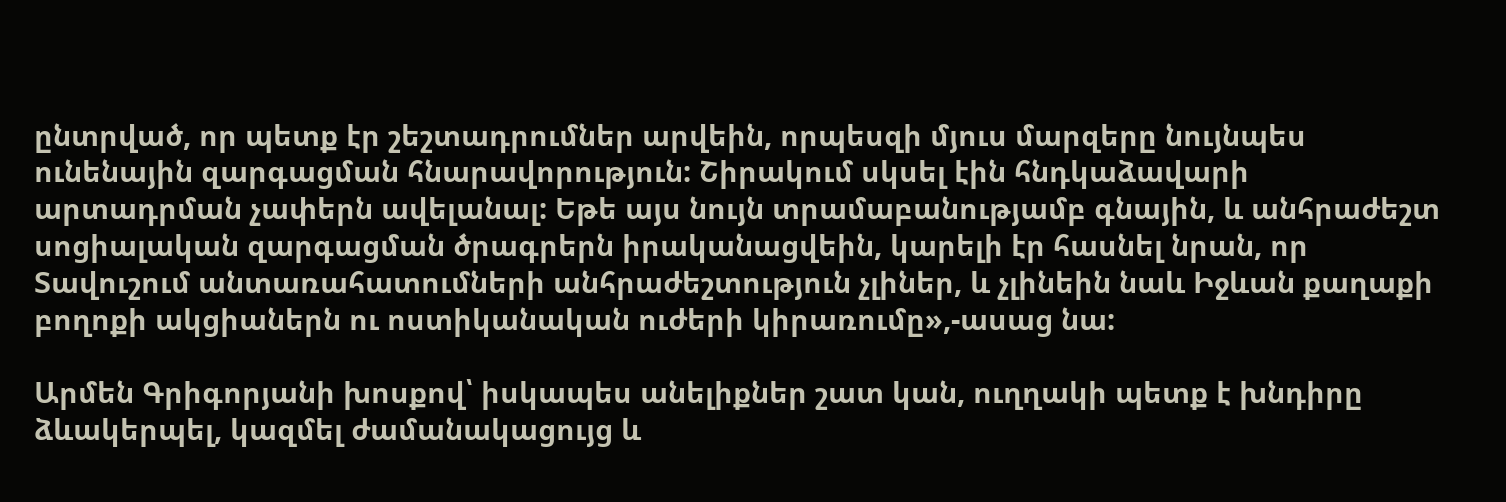ընտրված, որ պետք էր շեշտադրումներ արվեին, որպեսզի մյուս մարզերը նույնպես ունենային զարգացման հնարավորություն: Շիրակում սկսել էին հնդկաձավարի արտադրման չափերն ավելանալ: Եթե այս նույն տրամաբանությամբ գնային, և անհրաժեշտ սոցիալական զարգացման ծրագրերն իրականացվեին, կարելի էր հասնել նրան, որ Տավուշում անտառահատումների անհրաժեշտություն չլիներ, և չլինեին նաև Իջևան քաղաքի բողոքի ակցիաներն ու ոստիկանական ուժերի կիրառումը»,-ասաց նա:

Արմեն Գրիգորյանի խոսքով՝ իսկապես անելիքներ շատ կան, ուղղակի պետք է խնդիրը ձևակերպել, կազմել ժամանակացույց և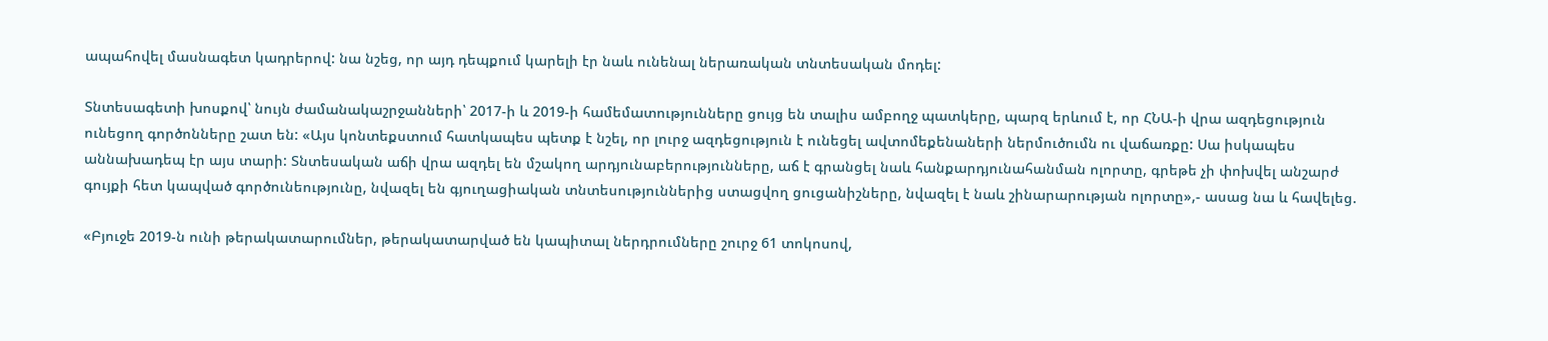ապահովել մասնագետ կադրերով: նա նշեց, որ այդ դեպքում կարելի էր նաև ունենալ ներառական տնտեսական մոդել:

Տնտեսագետի խոսքով՝ նույն ժամանակաշրջանների՝ 2017-ի և 2019-ի համեմատությունները ցույց են տալիս ամբողջ պատկերը, պարզ երևում է, որ ՀՆԱ-ի վրա ազդեցություն ունեցող գործոնները շատ են: «Այս կոնտեքստում հատկապես պետք է նշել, որ լուրջ ազդեցություն է ունեցել ավտոմեքենաների ներմուծումն ու վաճառքը: Սա իսկապես աննախադեպ էր այս տարի: Տնտեսական աճի վրա ազդել են մշակող արդյունաբերությունները, աճ է գրանցել նաև հանքարդյունահանման ոլորտը, գրեթե չի փոխվել անշարժ գույքի հետ կապված գործունեությունը, նվազել են գյուղացիական տնտեսություններից ստացվող ցուցանիշները, նվազել է նաև շինարարության ոլորտը»,- ասաց նա և հավելեց.

«Բյուջե 2019-ն ունի թերակատարումներ, թերակատարված են կապիտալ ներդրումները շուրջ 61 տոկոսով,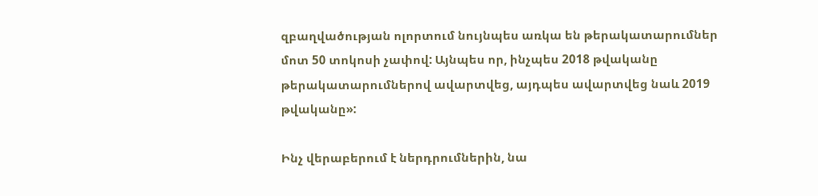զբաղվածության ոլորտում նույնպես առկա են թերակատարումներ մոտ 50 տոկոսի չափով: Այնպես որ, ինչպես 2018 թվականը թերակատարումներով ավարտվեց, այդպես ավարտվեց նաև 2019 թվականը»:

Ինչ վերաբերում է ներդրումներին, նա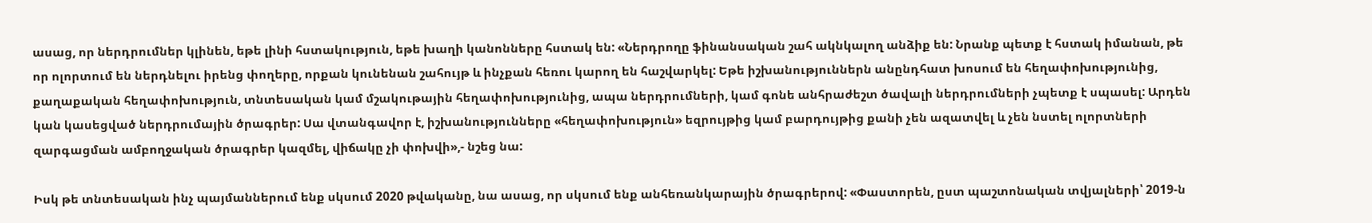ասաց, որ ներդրումներ կլինեն, եթե լինի հստակություն, եթե խաղի կանոնները հստակ են: «Ներդրողը ֆինանսական շահ ակնկալող անձիք են: Նրանք պետք է հստակ իմանան, թե որ ոլորտում են ներդնելու իրենց փողերը, որքան կունենան շահույթ և ինչքան հեռու կարող են հաշվարկել: Եթե իշխանություններն անընդհատ խոսում են հեղափոխությունից, քաղաքական հեղափոխություն, տնտեսական կամ մշակութային հեղափոխությունից, ապա ներդրումների, կամ գոնե անհրաժեշտ ծավալի ներդրումների չպետք է սպասել: Արդեն կան կասեցված ներդրումային ծրագրեր: Սա վտանգավոր է, իշխանությունները «հեղափոխություն» եզրույթից կամ բարդույթից քանի չեն ազատվել և չեն նստել ոլորտների զարգացման ամբողջական ծրագրեր կազմել, վիճակը չի փոխվի»,- նշեց նա:

Իսկ թե տնտեսական ինչ պայմաններում ենք սկսում 2020 թվականը, նա ասաց, որ սկսում ենք անհեռանկարային ծրագրերով: «Փաստորեն, ըստ պաշտոնական տվյալների՝ 2019-ն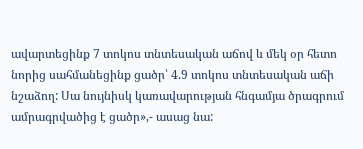ավարտեցինք 7 տոկոս տնտեսական աճով և մեկ օր հետո նորից սահմանեցինք ցածր՝ 4.9 տոկոս տնտեսական աճի նշաձող: Սա նույնիսկ կառավարության հնգամյա ծրագրում ամրագրվածից է ցածր»,- ասաց նա: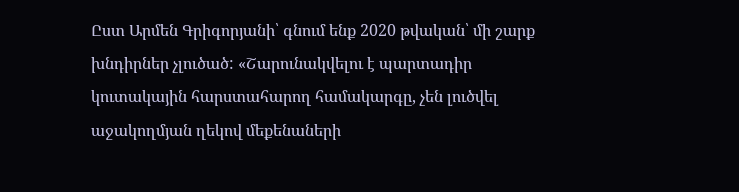Ըստ Արմեն Գրիգորյանի՝ գնում ենք 2020 թվական՝ մի շարք խնդիրներ չլուծած: «Շարունակվելու է պարտադիր կուտակային հարստահարող համակարգը, չեն լուծվել աջակողմյան ղեկով մեքենաների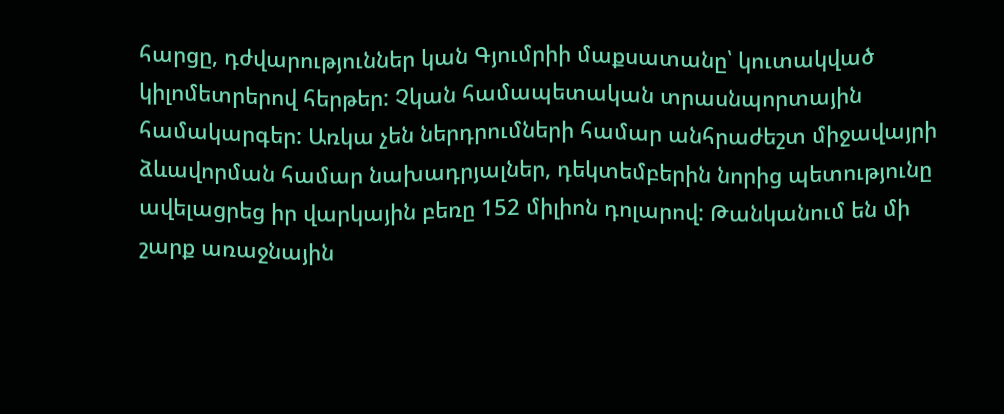հարցը, դժվարություններ կան Գյումրիի մաքսատանը՝ կուտակված կիլոմետրերով հերթեր: Չկան համապետական տրասնպորտային համակարգեր: Առկա չեն ներդրումների համար անհրաժեշտ միջավայրի ձևավորման համար նախադրյալներ, դեկտեմբերին նորից պետությունը ավելացրեց իր վարկային բեռը 152 միլիոն դոլարով: Թանկանում են մի շարք առաջնային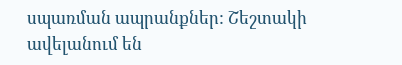սպառման ապրանքներ: Շեշտակի ավելանում են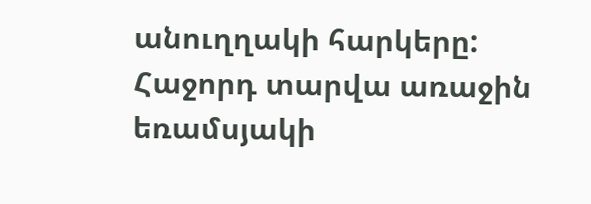անուղղակի հարկերը: Հաջորդ տարվա առաջին եռամսյակի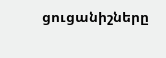ցուցանիշները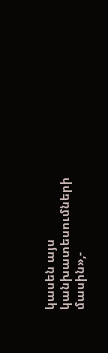կասեն այս կանխատեսումների մասին»,-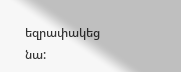եզրափակեց նա: